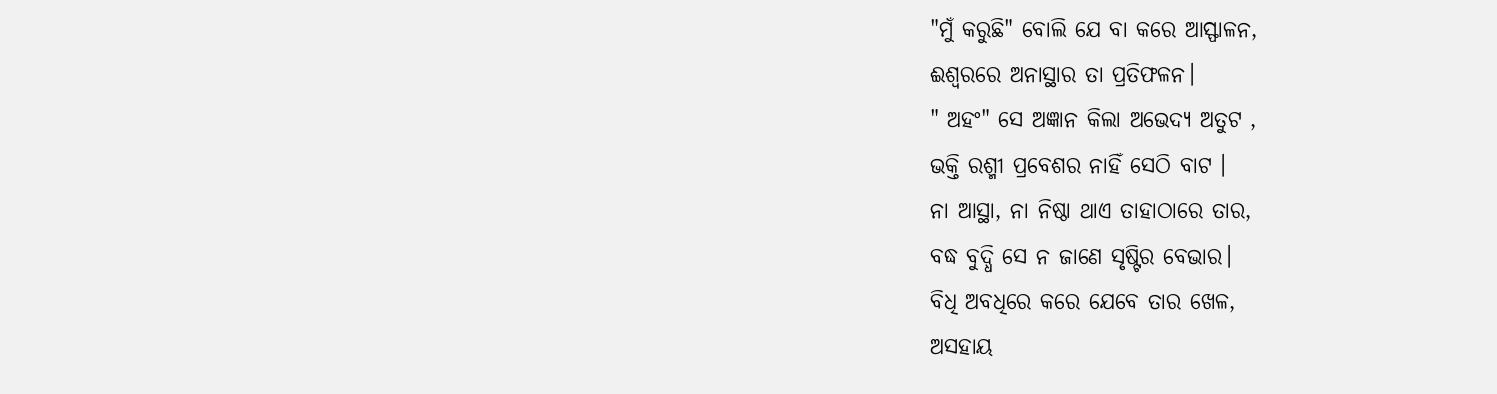"ମୁଁ କରୁଛି" ବୋଲି ଯେ ବା କରେ ଆସ୍ଫାଳନ,
ଈଶ୍ଵରରେ ଅନାସ୍ଥାର ତା ପ୍ରତିଫଳନ।
" ଅହଂ" ସେ ଅଜ୍ଞାନ କିଲା ଅଭେଦ୍ୟ ଅତୁଟ ,
ଭକ୍ତି ରଶ୍ମୀ ପ୍ରବେଶର ନାହିଁ ସେଠି ବାଟ ।
ନା ଆସ୍ଥା, ନା ନିଷ୍ଠା ଥାଏ ତାହାଠାରେ ତାର,
ବଦ୍ଧ ବୁଦ୍ଧି ସେ ନ ଜାଣେ ସୃଷ୍ଟିର ବେଭାର।
ବିଧି ଅବଧିରେ କରେ ଯେବେ ତାର ଖେଳ,
ଅସହାୟ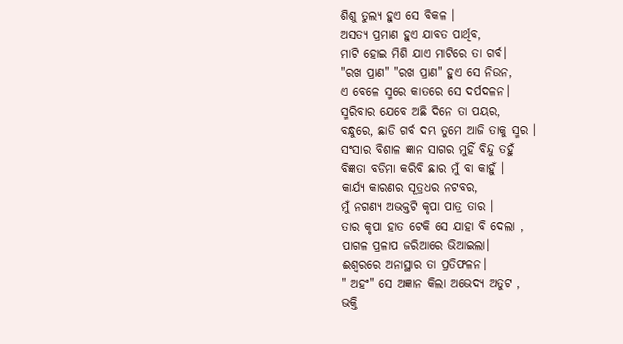ଶିଶୁ ତୁଲ୍ୟ ହୁଏ ସେ ବିକଳ ।
ଅସତ୍ୟ ପ୍ରମାଣ ହୁଏ ଯାବତ ପାର୍ଥିବ,
ମାଟି ହୋଇ ମିଶି ଯାଏ ମାଟିରେ ତା ଗର୍ବ।
"ରଖ ପ୍ରାଣ" "ରଖ ପ୍ରାଣ" ହୁଏ ସେ ନିଉନ,
ଏ ବେଳେ ସ୍ମରେ କାତରେ ସେ ଦର୍ପଦଳନ।
ସ୍ମରିବାର ଯେବେ ଅଛି ଦିନେ ତା ପୟର,
ବନ୍ଧୁରେ, ଛାଡି ଗର୍ବ ଦମ୍ଭ ତୁମେ ଆଜି ତାକୁ ସ୍ମର ।
ସଂସାର ବିଶାଳ ଜ୍ଞାନ ସାଗର ମୁହିଁ ବିନ୍ଦୁ ତହୁଁ
ବିଜ୍ଞତା ବଡିମା କରିବି ଛାର ମୁଁ ବା କାହୁଁ ।
କାର୍ଯ୍ୟ କାରଣର ସୂତ୍ରଧର ନଟବର,
ମୁଁ ନଗଣ୍ୟ ଅଭକ୍ତଟି କୃପା ପାତ୍ର ତାର ।
ତାର କୃପା ହାତ ଟେକି ସେ ଯାହା ବି ଦେଲା ,
ପାଗଳ ପ୍ରଳାପ ଜରିଆରେ ଭିଆଇଲା।
ଈଶ୍ଵରରେ ଅନାସ୍ଥାର ତା ପ୍ରତିଫଳନ।
" ଅହଂ" ସେ ଅଜ୍ଞାନ କିଲା ଅଭେଦ୍ୟ ଅତୁଟ ,
ଭକ୍ତି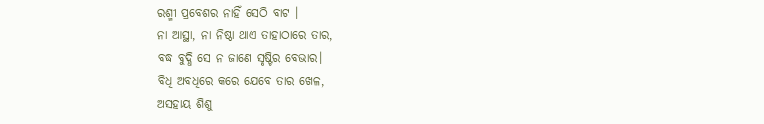ରଶ୍ମୀ ପ୍ରବେଶର ନାହିଁ ସେଠି ବାଟ ।
ନା ଆସ୍ଥା, ନା ନିଷ୍ଠା ଥାଏ ତାହାଠାରେ ତାର,
ବଦ୍ଧ ବୁଦ୍ଧି ସେ ନ ଜାଣେ ସୃଷ୍ଟିର ବେଭାର।
ବିଧି ଅବଧିରେ କରେ ଯେବେ ତାର ଖେଳ,
ଅସହାୟ ଶିଶୁ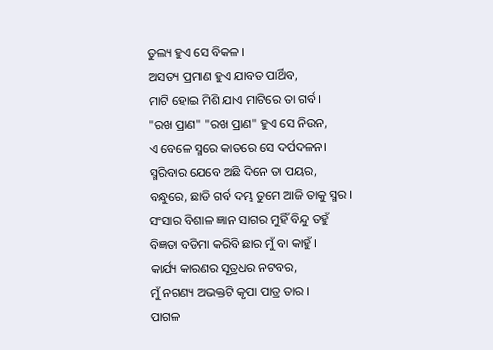ତୁଲ୍ୟ ହୁଏ ସେ ବିକଳ ।
ଅସତ୍ୟ ପ୍ରମାଣ ହୁଏ ଯାବତ ପାର୍ଥିବ,
ମାଟି ହୋଇ ମିଶି ଯାଏ ମାଟିରେ ତା ଗର୍ବ।
"ରଖ ପ୍ରାଣ" "ରଖ ପ୍ରାଣ" ହୁଏ ସେ ନିଉନ,
ଏ ବେଳେ ସ୍ମରେ କାତରେ ସେ ଦର୍ପଦଳନ।
ସ୍ମରିବାର ଯେବେ ଅଛି ଦିନେ ତା ପୟର,
ବନ୍ଧୁରେ, ଛାଡି ଗର୍ବ ଦମ୍ଭ ତୁମେ ଆଜି ତାକୁ ସ୍ମର ।
ସଂସାର ବିଶାଳ ଜ୍ଞାନ ସାଗର ମୁହିଁ ବିନ୍ଦୁ ତହୁଁ
ବିଜ୍ଞତା ବଡିମା କରିବି ଛାର ମୁଁ ବା କାହୁଁ ।
କାର୍ଯ୍ୟ କାରଣର ସୂତ୍ରଧର ନଟବର,
ମୁଁ ନଗଣ୍ୟ ଅଭକ୍ତଟି କୃପା ପାତ୍ର ତାର ।
ପାଗଳ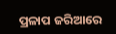ପ୍ରଳାପ ଜରିଆରେ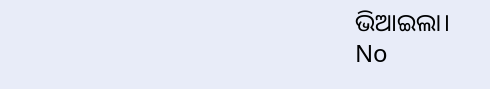ଭିଆଇଲା।
No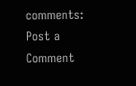comments:
Post a Comment